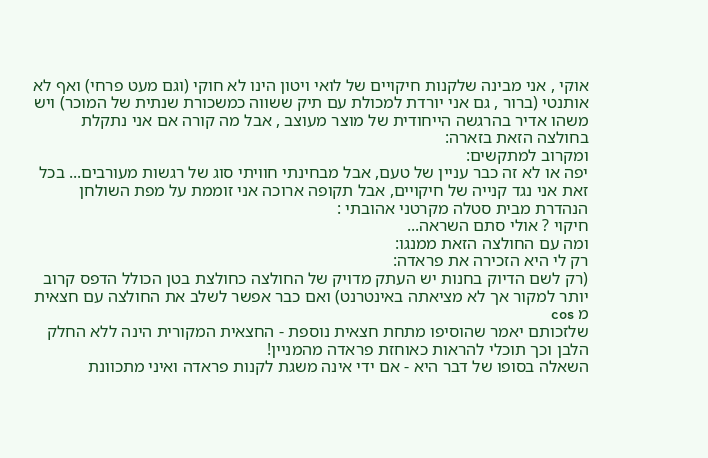אוקי , אני מבינה שלקנות חיקויים של לואי ויטון הינו לא חוקי (וגם מעט פרחי) ואף לא אותנטי (ברור , גם אני יורדת למכולת עם תיק ששווה כמשכורת שנתית של המוכר) ויש משהו אדיר בהרגשה הייחודית של מוצר מעוצב , אבל מה קורה אם אני נתקלת בחולצה הזאת בזארה:
ומקרוב למתקשים:
יפה או לא זה כבר עניין של טעם, אבל מבחינתי חוויתי סוג של רגשות מעורבים... בכל זאת אני נגד קנייה של חיקויים, אבל תקופה ארוכה אני זוממת על מפת השולחן הנהדרת מבית סטלה מקרטני אהובתי :
חיקוי ? אולי סתם השראה...
ומה עם החולצה הזאת ממנגו:
רק לי היא הזכירה את פראדה:
(רק לשם הדיוק בחנות יש העתק מדויק של החולצה כחולצת בטן הכולל הדפס קרוב יותר למקור אך לא מציאתה באינטרנט) ואם כבר אפשר לשלב את החולצה עם חצאית מ cos
שלזכותם יאמר שהוסיפו מתחת חצאית נוספת - החצאית המקורית הינה ללא החלק הלבן וכך תוכלי להראות כאוחזת פראדה מהמניין!
השאלה בסופו של דבר היא - אם ידי אינה משגת לקנות פראדה ואיני מתכוונת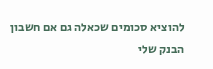להוציא סכומים שכאלה גם אם חשבון הבנק שלי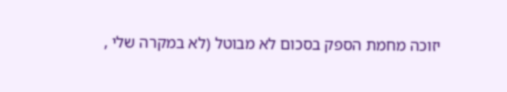יזוכה מחמת הספק בסכום לא מבוטל (לא במקרה שלי ,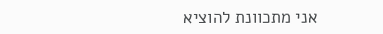אני מתכוונת להוציא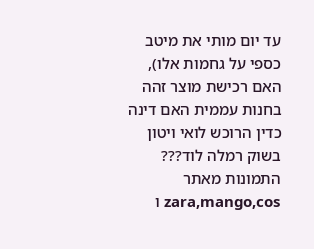עד יום מותי את מיטב כספי על גחמות אלו), האם רכישת מוצר זהה בחנות עממית האם דינה כדין הרוכש לואי ויטון בשוק רמלה לוד???
התמונות מאתר zara,mango,cos ו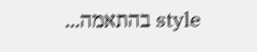style בהתאמה...